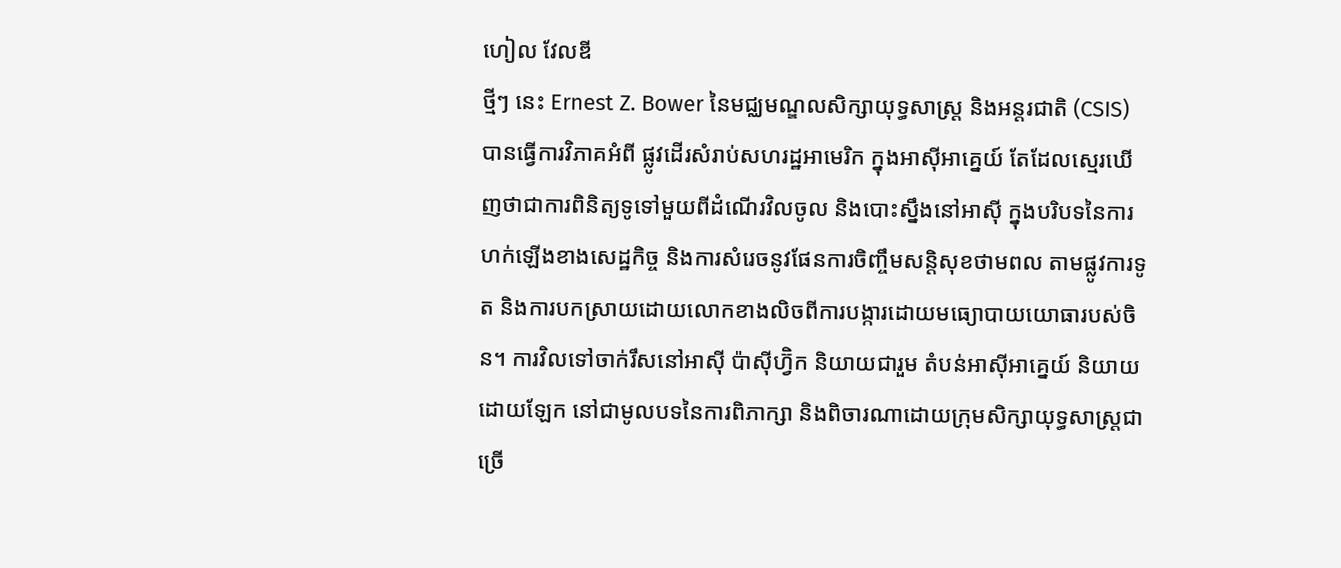ហៀល វែលឌី
ថ្មីៗ នេះ Ernest Z. Bower នៃមជ្ឈមណ្ឌលសិក្សាយុទ្ធសាស្ត្រ និងអន្តរជាតិ (CSIS) បានធ្វើការវិភាគអំពី ផ្លូវដើរសំរាប់សហរដ្ឋអាមេរិក ក្នុងអាស៊ីអាគ្នេយ៍ តែដែលស្មេរឃើញថាជាការពិនិត្យទូទៅមួយពីដំណើរវិលចូល និងបោះស្នឹងនៅអាស៊ី ក្នុងបរិបទនៃការហក់ឡើងខាងសេដ្ឋកិច្ច និងការសំរេចនូវផែនការចិញ្ចឹមសន្តិសុខថាមពល តាមផ្លូវការទូត និងការបកស្រាយដោយលោកខាងលិចពីការបង្ការដោយមធ្យោបាយយោធារបស់ចិន។ ការវិលទៅចាក់រឹសនៅអាស៊ី ប៉ាស៊ីហ្វ៊ិក និយាយជារួម តំបន់អាស៊ីអាគ្នេយ៍ និយាយដោយឡែក នៅជាមូលបទនៃការពិភាក្សា និងពិចារណាដោយក្រុមសិក្សាយុទ្ធសាស្ត្រជាច្រើ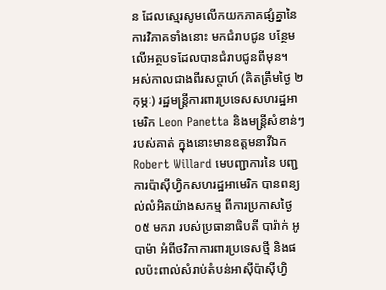ន ដែលស្មេរសូមលើកយកភាគផ្សំគ្នានៃការវិភាគទាំងនោះ មកជំរាបជូន បន្ថែមលើអត្ថបទដែលបានជំរាបជូនពីមុន។
អស់កាលជាងពីរសប្តាហ៍ (គិតត្រឹមថ្ងៃ ២ កុម្ភៈ) រដ្ឋមន្ត្រីការពារប្រទេសសហរដ្ឋអាមេរិក Leon Panetta និងមន្ត្រីសំខាន់ៗ របស់គាត់ ក្នុងនោះមានឧត្តមនាវីឯក Robert Willard មេបញ្ជាការនៃ បញ្ជការប៉ាស៊ីហ្វិកសហរដ្ឋអាមេរិក បានពន្យល់លំអិតយ៉ាងសកម្ម ពីការប្រកាសថ្ងៃ ០៥ មករា របស់ប្រធានាធិបតី បារ៉ាក់ អូបាម៉ា អំពីថវិកាការពារប្រទេសថ្មី និងផលប៉ះពាល់សំរាប់តំបន់អាស៊ីប៉ាស៊ីហ្វិ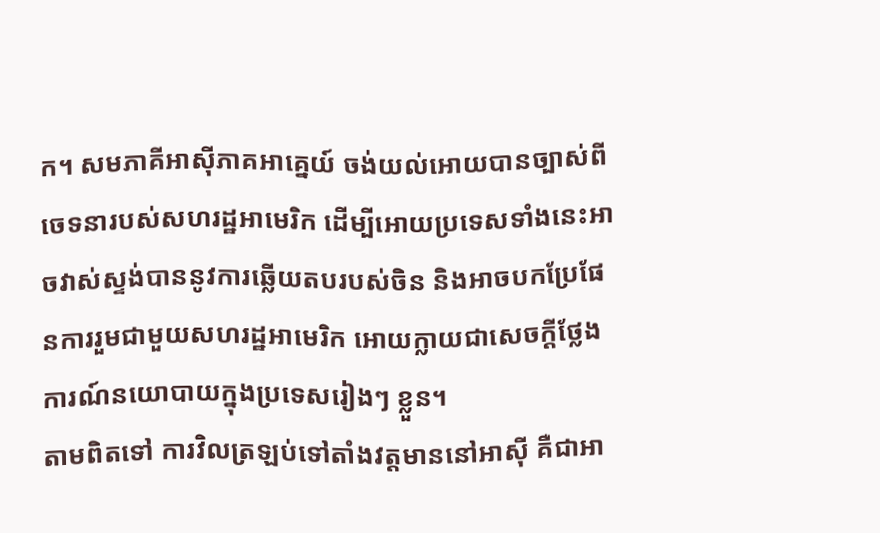ក។ សមភាគីអាស៊ីភាគអាគ្នេយ៍ ចង់យល់អោយបានច្បាស់ពីចេទនារបស់សហរដ្ឋអាមេរិក ដើម្បីអោយប្រទេសទាំងនេះអាចវាស់ស្ទង់បាននូវការឆ្លើយតបរបស់ចិន និងអាចបកប្រែផែនការរួមជាមួយសហរដ្ឋអាមេរិក អោយក្លាយជាសេចក្តីថ្លែងការណ៍នយោបាយក្នុងប្រទេសរៀងៗ ខ្លួន។
តាមពិតទៅ ការវិលត្រឡប់ទៅតាំងវត្តមាននៅអាស៊ី គឺជាអា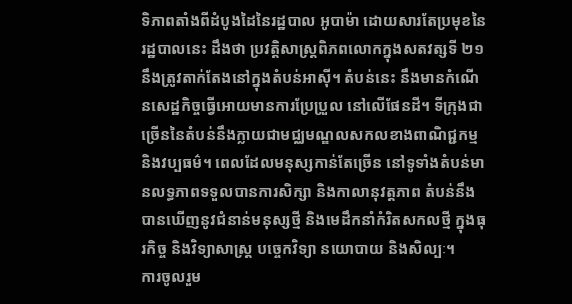ទិភាពតាំងពីដំបូងដៃនៃរដ្ឋបាល អូបាម៉ា ដោយសារតែប្រមុខនៃរដ្ឋបាលនេះ ដឹងថា ប្រវត្តិសាស្ត្រពិភពលោកក្នុងសតវត្សទី ២១ នឹងត្រូវតាក់តែងនៅក្នុងតំបន់អាស៊ី។ តំបន់នេះ នឹងមានកំណើនសេដ្ឋកិច្ចធ្វើអោយមានការប្រែប្រួល នៅលើផែនដី។ ទីក្រុងជាច្រើននៃតំបន់នឹងក្លាយជាមជ្ឈមណ្ឌលសកលខាងពាណិជ្ជកម្ម និងវប្បធម៌។ ពេលដែលមនុស្សកាន់តែច្រើន នៅទូទាំងតំបន់មានលទ្ធភាពទទួលបានការសិក្សា និងកាលានុវត្តភាព តំបន់នឹងបានឃើញនូវជំនាន់មនុស្សថ្មី និងមេដឹកនាំកំរិតសកលថ្មី ក្នុងធុរកិច្ច និងវិទ្យាសាស្ត្រ បច្ចេកវិទ្យា នយោបាយ និងសិល្បៈ។
ការចូលរួម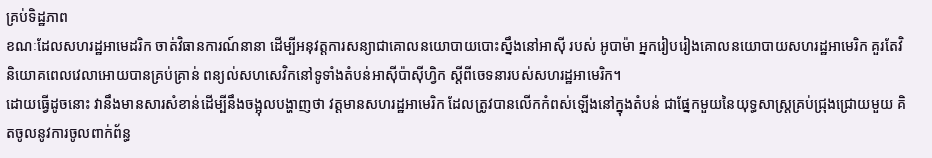គ្រប់ទិដ្ឋភាព
ខណៈដែលសហរដ្ឋអាមេដរិក ចាត់វិធានការណ៍នានា ដើម្បីអនុវត្តការសន្យាជាគោលនយោបាយបោះស្នឹងនៅអាស៊ី របស់ អូបាម៉ា អ្នករៀបរៀងគោលនយោបាយសហរដ្ឋអាមេរិក គួរតែវិនិយោគពេលវេលាអោយបានគ្រប់គ្រាន់ ពន្យល់សហសេវិកនៅទូទាំងតំបន់អាស៊ីប៉ាស៊ីហ្វិក ស្តីពីចេទនារបស់សហរដ្ឋអាមេរិក។
ដោយធ្វើដូចនោះ វានឹងមានសារសំខាន់ដើម្បីនឹងចង្អុលបង្ហាញថា វត្តមានសហរដ្ឋអាមេរិក ដែលត្រូវបានលើកកំពស់ឡើងនៅក្នុងតំបន់ ជាផ្នែកមួយនៃយុទ្ធសាស្ត្រគ្រប់ជ្រុងជ្រោយមួយ គិតចូលនូវការចូលពាក់ព័ន្ធ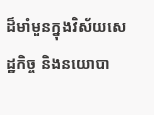ដ៏មាំមួនក្នុងវិស័យសេដ្ឋកិច្ច និងនយោបា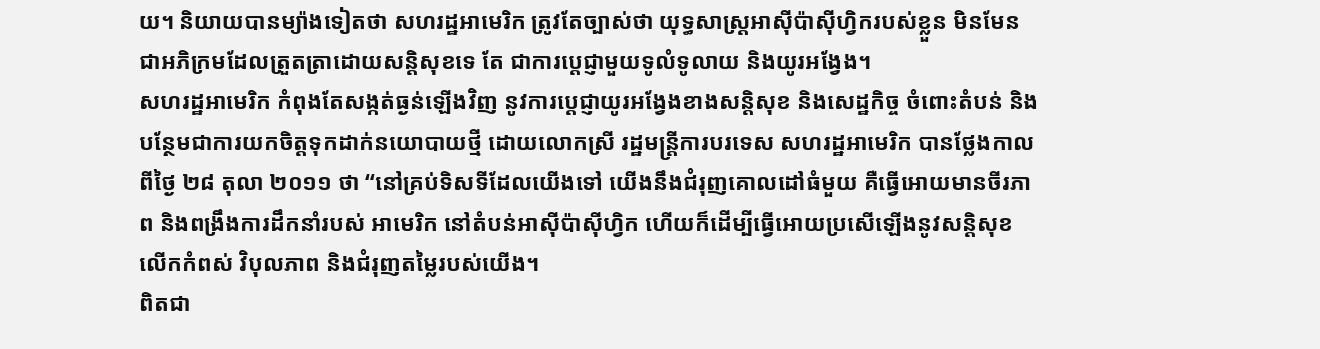យ។ និយាយបានម្យ៉ាងទៀតថា សហរដ្ឋអាមេរិក ត្រូវតែច្បាស់ថា យុទ្ធសាស្ត្រអាស៊ីប៉ាស៊ីហ្វិករបស់ខ្លួន មិនមែនជាអភិក្រមដែលត្រួតត្រាដោយសន្តិសុខទេ តែ ជាការប្តេជ្ញាមួយទូលំទូលាយ និងយូរអង្វែង។
សហរដ្ឋអាមេរិក កំពុងតែសង្កត់ធ្ងន់ឡើងវិញ នូវការប្តេជ្ញាយូរអង្វែងខាងសន្តិសុខ និងសេដ្ឋកិច្ច ចំពោះតំបន់ និងបន្ថែមជាការយកចិត្តទុកដាក់នយោបាយថ្មី ដោយលោកស្រី រដ្ឋមន្ត្រីការបរទេស សហរដ្ឋអាមេរិក បានថ្លែងកាលពីថ្ងៃ ២៨ តុលា ២០១១ ថា “នៅគ្រប់ទិសទីដែលយើងទៅ យើងនឹងជំរុញគោលដៅធំមួយ គឺធ្វើអោយមានចីរភាព និងពង្រឹងការដឹកនាំរបស់ អាមេរិក នៅតំបន់អាស៊ីប៉ាស៊ីហ្វិក ហើយក៏ដើម្បីធ្វើអោយប្រសើឡើងនូវសន្តិសុខ លើកកំពស់ វិបុលភាព និងជំរុញតម្លៃរបស់យើង។
ពិតជា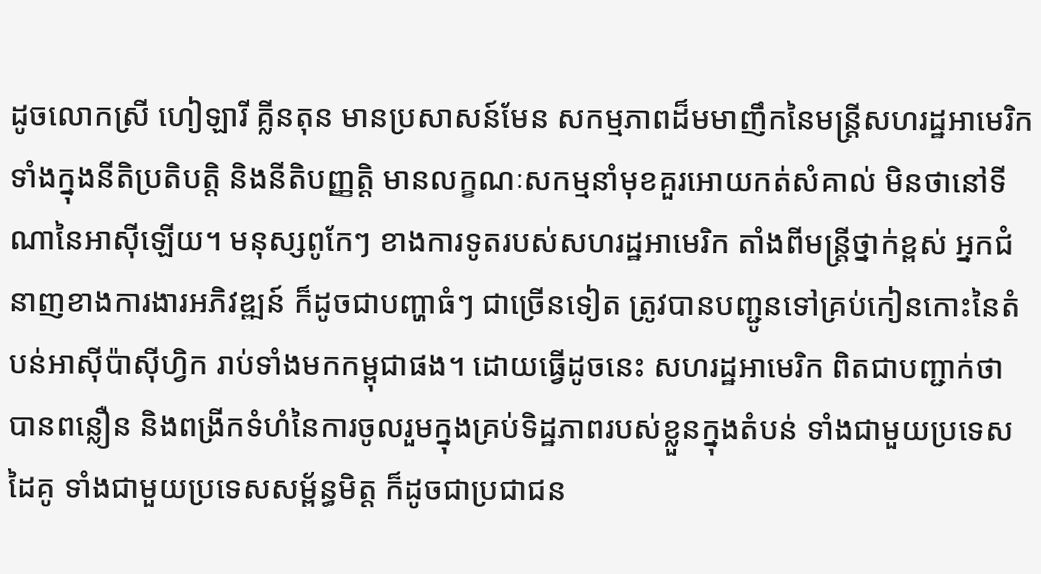ដូចលោកស្រី ហៀឡារី គ្លីនតុន មានប្រសាសន៍មែន សកម្មភាពដ៏មមាញឹកនៃមន្ត្រីសហរដ្ឋអាមេរិក ទាំងក្នុងនីតិប្រតិបត្តិ និងនីតិបញ្ញត្តិ មានលក្ខណៈសកម្មនាំមុខគួរអោយកត់សំគាល់ មិនថានៅទីណានៃអាស៊ីឡើយ។ មនុស្សពូកែៗ ខាងការទូតរបស់សហរដ្ឋអាមេរិក តាំងពីមន្ត្រីថ្នាក់ខ្ពស់ អ្នកជំនាញខាងការងារអភិវឌ្ឍន៍ ក៏ដូចជាបញ្ហាធំៗ ជាច្រើនទៀត ត្រូវបានបញ្ជូនទៅគ្រប់កៀនកោះនៃតំបន់អាស៊ីប៉ាស៊ីហ្វិក រាប់ទាំងមកកម្ពុជាផង។ ដោយធ្វើដូចនេះ សហរដ្ឋអាមេរិក ពិតជាបញ្ជាក់ថា បានពន្លឿន និងពង្រីកទំហំនៃការចូលរួមក្នុងគ្រប់ទិដ្ឋភាពរបស់ខ្លួនក្នុងតំបន់ ទាំងជាមួយប្រទេសដៃគូ ទាំងជាមួយប្រទេសសម្ព័ន្ធមិត្ត ក៏ដូចជាប្រជាជន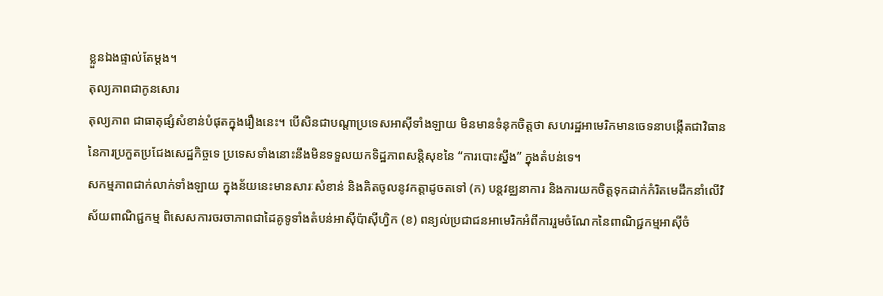ខ្លួនឯងផ្ទាល់តែម្តង។
តុល្យភាពជាកូនសោរ
តុល្យភាព ជាធាតុផ្សំសំខាន់បំផុតក្នុងរឿងនេះ។ បើសិនជាបណ្តាប្រទេសអាស៊ីទាំងឡាយ មិនមានទំនុកចិត្តថា សហរដ្ឋអាមេរិកមានចេទនាបង្កើតជាវិធាននៃការប្រកួតប្រជែងសេដ្ឋកិច្ចទេ ប្រទេសទាំងនោះនឹងមិនទទួលយកទិដ្ឋភាពសន្តិសុខនៃ “ការបោះស្នឹង” ក្នុងតំបន់ទេ។
សកម្មភាពជាក់លាក់ទាំងឡាយ ក្នុងន័យនេះមានសារៈសំខាន់ និងគិតចូលនូវកត្តាដូចតទៅ (ក) បន្តវឌ្ឈនាការ និងការយកចិត្តទុកដាក់កំរិតមេដឹកនាំលើវិស័យពាណិជ្ជកម្ម ពិសេសការចរចាភាពជាដៃគូទូទាំងតំបន់អាស៊ីប៉ាស៊ីហ្វិក (ខ) ពន្យល់ប្រជាជនអាមេរិកអំពីការរួមចំណែកនៃពាណិជ្ជកម្មអាស៊ីចំ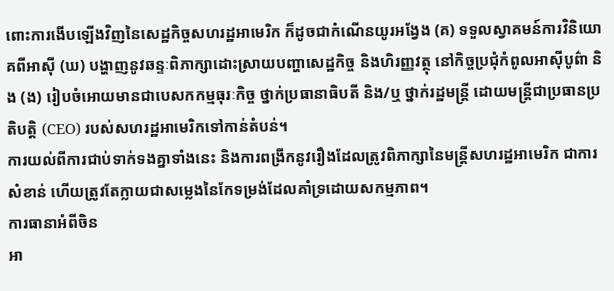ពោះការងើបឡើងវិញនៃសេដ្ឋកិច្ចសហរដ្ឋអាមេរិក ក៏ដូចជាកំណើនយូរអង្វែង (គ) ទទួលស្វាគមន៍ការវិនិយោគពីអាស៊ី (ឃ) បង្ហាញនូវឆន្ទៈពិភាក្សាដោះស្រាយបញ្ហាសេដ្ឋកិច្ច និងហិរញ្ញវត្ថុ នៅកិច្ចប្រជុំកំពូលអាស៊ីបូព៌ា និង (ង) រៀបចំអោយមានជាបេសកកម្មធុរៈកិច្ច ថ្នាក់ប្រធានាធិបតី និង/ឬ ថ្នាក់រដ្ឋមន្ត្រី ដោយមន្ត្រីជាប្រធានប្រតិបត្តិ (CEO) របស់សហរដ្ឋអាមេរិកទៅកាន់តំបន់។
ការយល់ពីការជាប់ទាក់ទងគ្នាទាំងនេះ និងការពង្រីកនូវរឿងដែលត្រូវពិភាក្សានៃមន្ត្រីសហរដ្ឋអាមេរិក ជាការសំខាន់ ហើយត្រូវតែក្លាយជាសម្លេងនៃកែទម្រង់ដែលគាំទ្រដោយសកម្មភាព។
ការធានាអំពីចិន
អា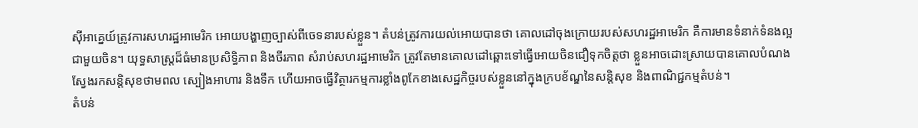ស៊ីអាគ្នេយ៍ត្រូវការសហរដ្ឋអាមេរិក អោយបង្ហាញច្បាស់ពីចេទនារបស់ខ្លួន។ តំបន់ត្រូវការយល់អោយបានថា គោលដៅចុងក្រោយរបស់សហរដ្ឋអាមេរិក គឺការមានទំនាក់ទំនងល្អជាមួយចិន។ យុទ្ធសាស្ត្រដ៏ធំមានប្រសិទ្ធិភាព និងចីរភាព សំរាប់សហរដ្ឋអាមេរិក ត្រូវតែមានគោលដៅឆ្ពោះទៅធ្វើអោយចិនជឿទុកចិត្តថា ខ្លួនអាចដោះស្រាយបានគោលបំណង ស្វែងរកសន្តិសុខថាមពល ស្បៀងអាហារ និងទឹក ហើយអាចធ្វើវិត្ថារកម្មការខ្លាំងពូកែខាងសេដ្ឋកិច្ចរបស់ខ្លួននៅក្នុងក្របខ័ណ្ឌនៃសន្តិសុខ និងពាណិជ្ជកម្មតំបន់។
តំបន់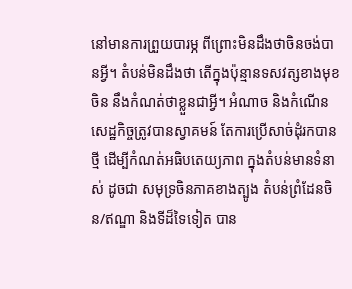នៅមានការព្រួយបារម្ភ ពីព្រោះមិនដឹងថាចិនចង់បានអ្វី។ តំបន់មិនដឹងថា តើក្នុងប៉ុន្មានទសវត្សខាងមុខ ចិន នឹងកំណត់ថាខ្លួនជាអ្វី។ អំណាច និងកំណើនសេដ្ឋកិច្ចត្រូវបានស្វាគមន៍ តែការប្រើសាច់ដុំរកបានថ្មី ដើម្បីកំណត់អធិបតេយ្យភាព ក្នុងតំបន់មានទំនាស់ ដូចជា សមុទ្រចិនភាគខាងត្បូង តំបន់ព្រំដែនចិន/ឥណ្ឌា និងទីដ៏ទៃទៀត បាន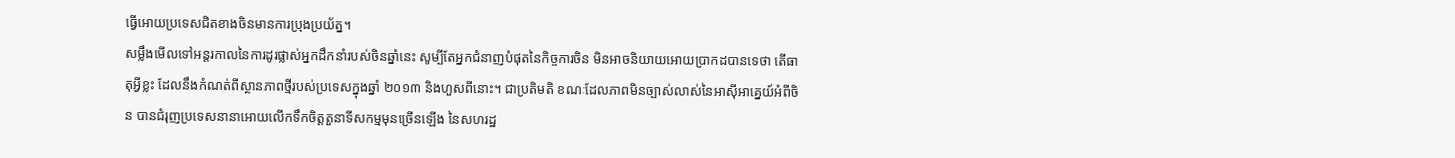ធ្វើអោយប្រទេសជិតខាងចិនមានការប្រុងប្រយ័ត្ន។
សម្លឹងមើលទៅអន្តរកាលនៃការដូរផ្លាស់អ្នកដឹកនាំរបស់ចិនឆ្នាំនេះ សូម្បីតែអ្នកជំនាញបំផុតនៃកិច្ចការចិន មិនអាចនិយាយអោយប្រាកដបានទេថា តើធាតុអ្វីខ្លះ ដែលនឹងកំណត់ពីស្ថានភាពថ្មីរបស់ប្រទេសក្នុងឆ្នាំ ២០១៣ និងហួសពីនោះ។ ជាប្រតិមតិ ខណៈដែលភាពមិនច្បាស់លាស់នៃអាស៊ីអាគ្នេយ៍អំពីចិន បានជំរុញប្រទេសនានាអោយលើកទឹកចិត្តតួនាទីសកម្មមុនច្រើនឡើង នៃសហរដ្ឋ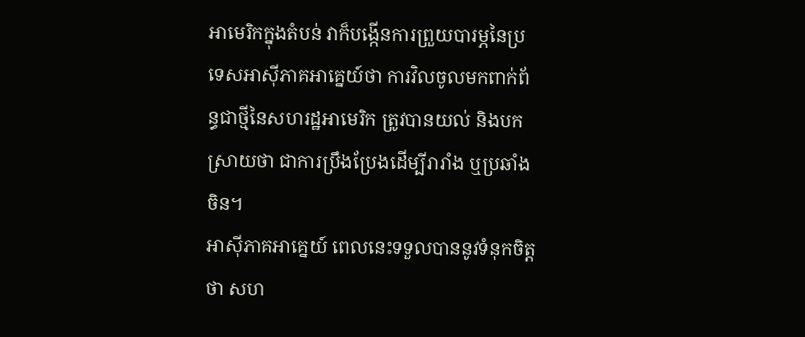អាមេរិកក្នុងតំបន់ វាក៏បង្កើនការព្រួយបារម្ភនៃប្រទេសអាស៊ីភាគអាគ្នេយ៍ថា ការវិលចូលមកពាក់ព័ន្ធជាថ្មីនៃសហរដ្ឋអាមេរិក ត្រូវបានយល់ និងបកស្រាយថា ជាការប្រឹងប្រែងដើម្បីរារាំង ឬប្រឆាំងចិន។
អាស៊ីភាគអាគ្នេយ៍ ពេលនេះទទួលបាននូវទំនុកចិត្តថា សហ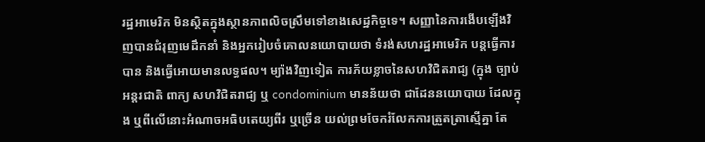រដ្ឋអាមេរិក មិនស្ថិតក្នុងស្ថានភាពលិចស្រឹមទៅខាងសេដ្ឋកិច្ចទេ។ សញ្ញានៃការងើបឡើងវិញបានជំរុញមេដឹកនាំ និងអ្នករៀបចំគោលនយោបាយថា ទំរង់សហរដ្ឋអាមេរិក បន្តធ្វើការបាន និងធ្វើអោយមានលទ្ធផល។ ម្យ៉ាងវិញទៀត ការភ័យខ្លាចនៃសហវិជិតរាជ្យ (ក្នុង ច្បាប់អន្តរជាតិ ពាក្យ សហវិជិតរាជ្យ ឬ condominium មានន័យថា ជាដែននយោបាយ ដែលក្នុង ឬពីលើនោះអំណាចអធិបតេយ្យពីរ ឬច្រើន យល់ព្រមចែករំលែកការត្រួតត្រាស្មើគ្នា តែ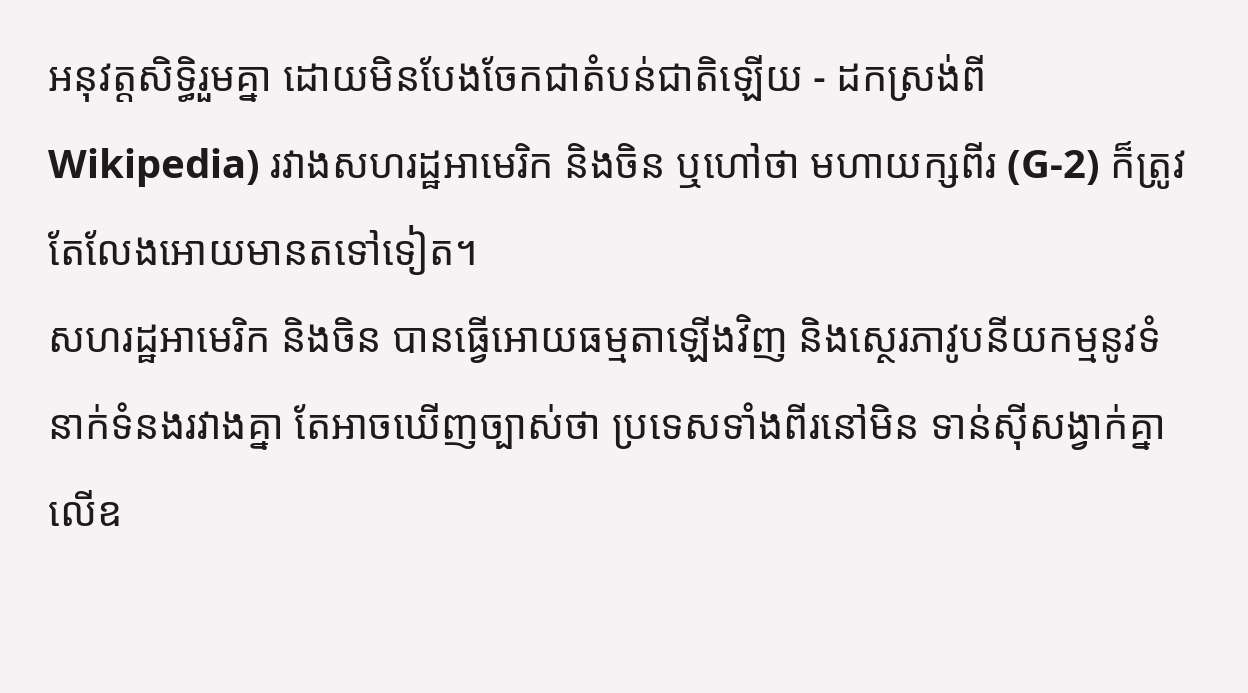អនុវត្តសិទ្ធិរួមគ្នា ដោយមិនបែងចែកជាតំបន់ជាតិឡើយ - ដកស្រង់ពី Wikipedia) រវាងសហរដ្ឋអាមេរិក និងចិន ឬហៅថា មហាយក្សពីរ (G-2) ក៏ត្រូវតែលែងអោយមានតទៅទៀត។
សហរដ្ឋអាមេរិក និងចិន បានធ្វើអោយធម្មតាឡើងវិញ និងសេ្ថរភាវូបនីយកម្មនូវទំនាក់ទំនងរវាងគ្នា តែអាចឃើញច្បាស់ថា ប្រទេសទាំងពីរនៅមិន ទាន់ស៊ីសង្វាក់គ្នាលើឧ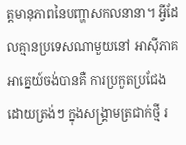ត្តមានុភាពនៃបញ្ហាសកលនានា។ អ្វីដែលគ្មានប្រទេសណាមួយនៅ អាស៊ីភាគអាគ្នេយ៍ចង់បានគឺ ការប្រកួតប្រជែងដោយត្រង់ៗ ក្នុងសង្គ្រាមត្រជាក់ថ្មី រ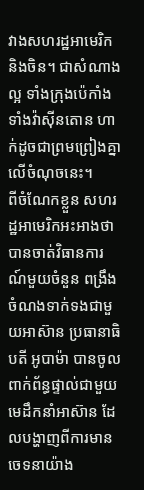វាងសហរដ្ឋអាមេរិក និងចិន។ ជាសំណាងល្អ ទាំងក្រុងប៉េកាំង ទាំងវ៉ាស៊ីនតោន ហាក់ដូចជាព្រមព្រៀងគ្នា លើចំណុចនេះ។
ពីចំណែកខ្លួន សហរដ្ឋអាមេរិកអះអាងថា បានចាត់វិធានការណ៍មួយចំនួន ពង្រឹងចំណងទាក់ទងជាមួយអាស៊ាន ប្រធានាធិបតី អូបាម៉ា បានចូលពាក់ព័ន្ធផ្ទាល់ជាមួយមេដឹកនាំអាស៊ាន ដែលបង្ហាញពីការមានចេទនាយ៉ាង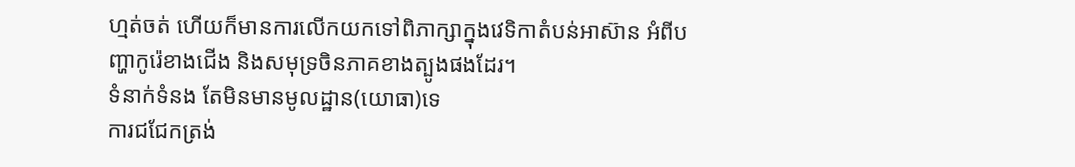ហ្មត់ចត់ ហើយក៏មានការលើកយកទៅពិភាក្សាក្នុងវេទិកាតំបន់អាស៊ាន អំពីបញ្ហាកូរ៉េខាងជើង និងសមុទ្រចិនភាគខាងត្បូងផងដែរ។
ទំនាក់ទំនង តែមិនមានមូលដ្ឋាន(យោធា)ទេ
ការជជែកត្រង់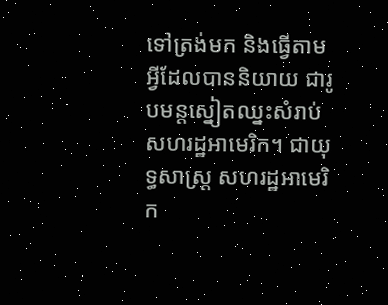ទៅត្រង់មក និងធ្វើតាមអ្វីដែលបាននិយាយ ជារូបមន្តស្នៀតឈ្នះសំរាប់សហរដ្ឋអាមេរិក។ ជាយុទ្ធសាស្ត្រ សហរដ្ឋអាមេរិក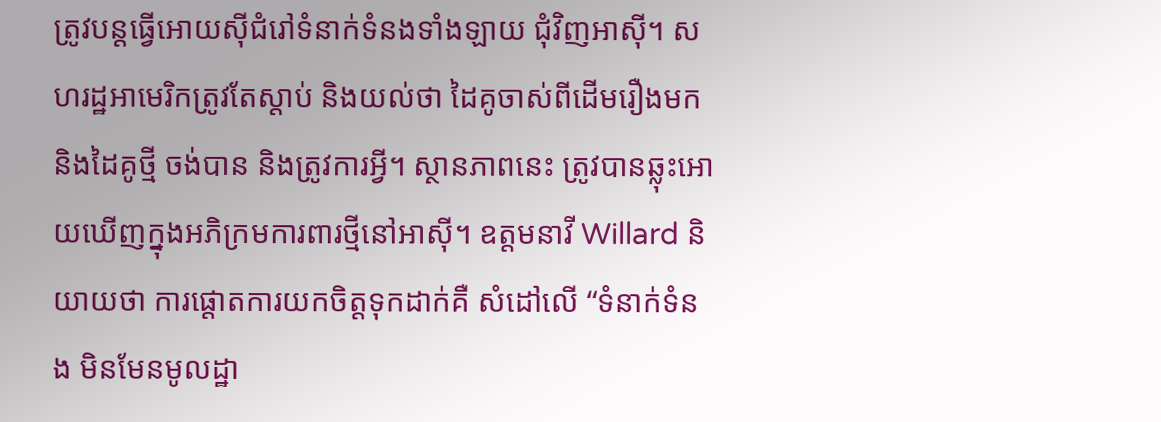ត្រូវបន្តធ្វើអោយស៊ីជំរៅទំនាក់ទំនងទាំងឡាយ ជុំវិញអាស៊ី។ សហរដ្ឋអាមេរិកត្រូវតែស្តាប់ និងយល់ថា ដៃគូចាស់ពីដើមរឿងមក និងដៃគូថ្មី ចង់បាន និងត្រូវការអ្វី។ ស្ថានភាពនេះ ត្រូវបានឆ្លុះអោយឃើញក្នុងអភិក្រមការពារថ្មីនៅអាស៊ី។ ឧត្តមនាវី Willard និយាយថា ការផ្តោតការយកចិត្តទុកដាក់គឺ សំដៅលើ “ទំនាក់ទំនង មិនមែនមូលដ្ឋា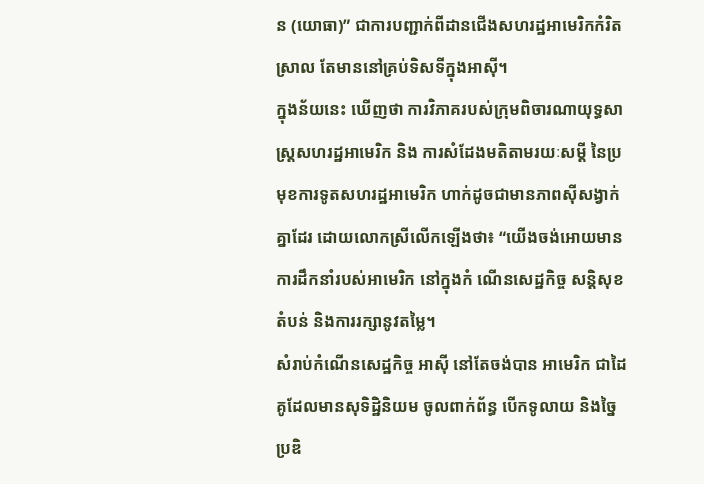ន (យោធា)” ជាការបញ្ជាក់ពីដានជើងសហរដ្ឋអាមេរិកកំរិតស្រាល តែមាននៅគ្រប់ទិសទីក្នុងអាស៊ី។
ក្នុងន័យនេះ ឃើញថា ការវិភាគរបស់ក្រុមពិចារណាយុទ្ធសាស្ត្រសហរដ្ឋអាមេរិក និង ការសំដែងមតិតាមរយៈសម្តី នៃប្រមុខការទូតសហរដ្ឋអាមេរិក ហាក់ដូចជាមានភាពស៊ីសង្វាក់គ្នាដែរ ដោយលោកស្រីលើកឡើងថា៖ “យើងចង់អោយមានការដឹកនាំរបស់អាមេរិក នៅក្នុងកំ ណើនសេដ្ឋកិច្ច សន្តិសុខតំបន់ និងការរក្សានូវតម្លៃ។
សំរាប់កំណើនសេដ្ឋកិច្ច អាស៊ី នៅតែចង់បាន អាមេរិក ជាដៃគូដែលមានសុទិដ្ឋិនិយម ចូលពាក់ព័ន្ធ បើកទូលាយ និងច្នៃប្រឌិ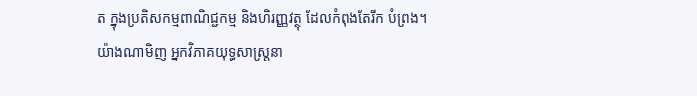ត ក្នុងប្រតិសកម្មពាណិជ្ជកម្ម និងហិរញ្ញវត្ថុ ដែលកំពុងតែរីក បំព្រង។ យ៉ាងណាមិញ អ្នកវិភាគយុទ្ធសាស្ត្រនា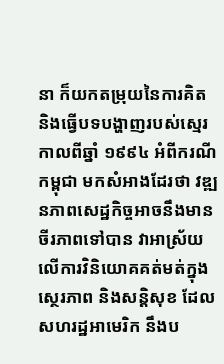នា ក៏យកតម្រុយនៃការគិត និងធ្វើបទបង្ហាញរបស់ស្មេរកាលពីឆ្នាំ ១៩៩៤ អំពីករណីកម្ពុជា មកសំអាងដែរថា វឌ្ឍនភាពសេដ្ឋកិច្ចអាចនឹងមានចីរភាពទៅបាន វាអាស្រ័យលើការវិនិយោគគត់មត់ក្នុងស្ថេរភាព និងសន្តិសុខ ដែលសហរដ្ឋអាមេរិក នឹងប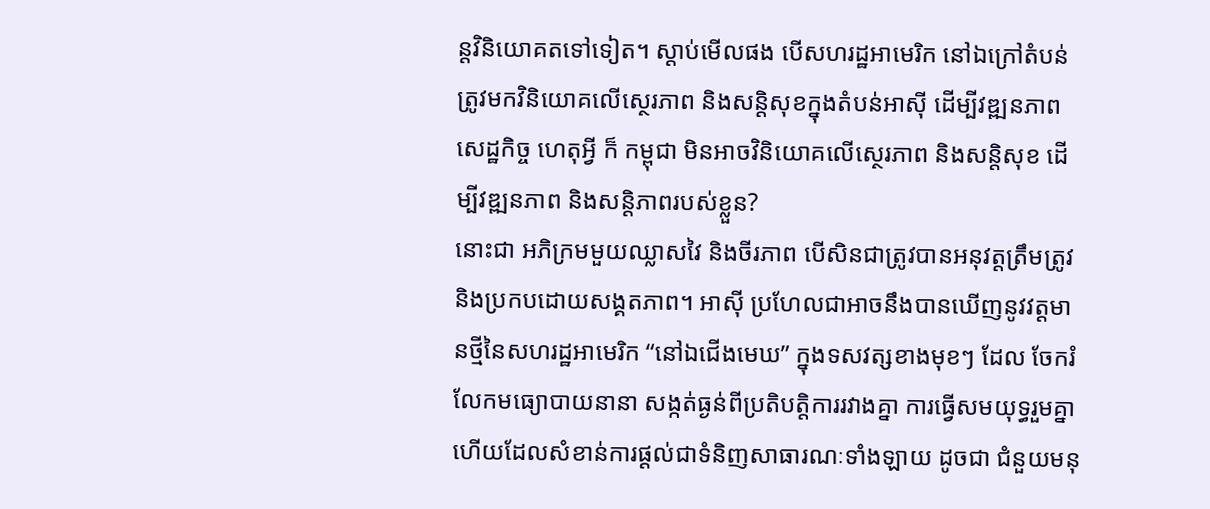ន្តវិនិយោគតទៅទៀត។ ស្តាប់មើលផង បើសហរដ្ឋអាមេរិក នៅឯក្រៅតំបន់ ត្រូវមកវិនិយោគលើស្ថេរភាព និងសន្តិសុខក្នុងតំបន់អាស៊ី ដើម្បីវឌ្ឍនភាពសេដ្ឋកិច្ច ហេតុអ្វី ក៏ កម្ពុជា មិនអាចវិនិយោគលើស្ថេរភាព និងសន្តិសុខ ដើម្បីវឌ្ឍនភាព និងសន្តិភាពរបស់ខ្លួន?
នោះជា អភិក្រមមួយឈ្លាសវៃ និងចីរភាព បើសិនជាត្រូវបានអនុវត្តត្រឹមត្រូវ និងប្រកបដោយសង្គតភាព។ អាស៊ី ប្រហែលជាអាចនឹងបានឃើញនូវវត្តមានថ្មីនៃសហរដ្ឋអាមេរិក “នៅឯជើងមេឃ” ក្នុងទសវត្សខាងមុខៗ ដែល ចែករំលែកមធ្យោបាយនានា សង្កត់ធ្ងន់ពីប្រតិបត្តិការរវាងគ្នា ការធ្វើសមយុទ្ធរួមគ្នា ហើយដែលសំខាន់ការផ្តល់ជាទំនិញសាធារណៈទាំងឡាយ ដូចជា ជំនួយមនុ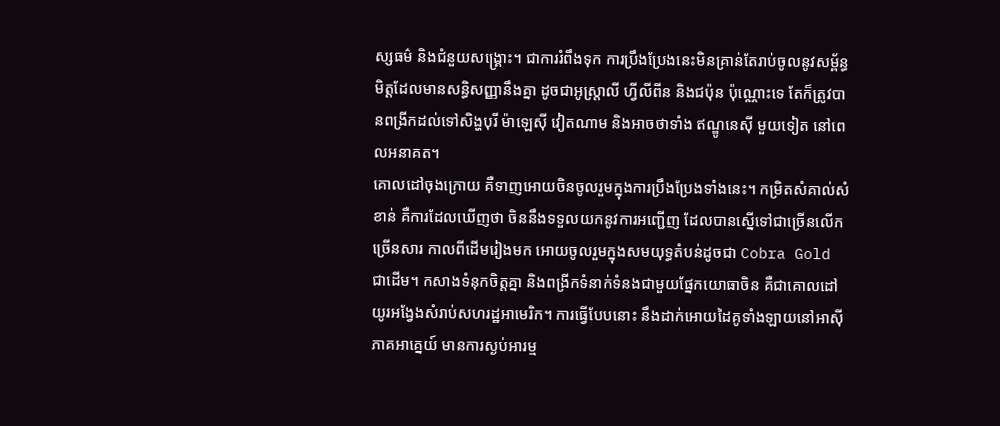ស្សធម៌ និងជំនួយសង្គ្រោះ។ ជាការរំពឹងទុក ការប្រឹងប្រែងនេះមិនគ្រាន់តែរាប់ចូលនូវសម្ព័ន្ធមិត្តដែលមានសន្ធិសញ្ញានឹងគ្នា ដូចជាអូស្ត្រាលី ហ្វីលីពីន និងជប៉ុន ប៉ុណ្ណោះទេ តែក៏ត្រូវបានពង្រីកដល់ទៅសិង្ហបុរី ម៉ាឡេស៊ី វៀតណាម និងអាចថាទាំង ឥណ្ឌូនេស៊ី មួយទៀត នៅពេលអនាគត។
គោលដៅចុងក្រោយ គឺទាញអោយចិនចូលរួមក្នុងការប្រឹងប្រែងទាំងនេះ។ កម្រិតសំគាល់សំខាន់ គឺការដែលឃើញថា ចិននឹងទទួលយកនូវការអញ្ជើញ ដែលបានស្នើទៅជាច្រើនលើកច្រើនសារ កាលពីដើមរៀងមក អោយចូលរួមក្នុងសមយុទ្ធតំបន់ដូចជា Cobra Gold ជាដើម។ កសាងទំនុកចិត្តគ្នា និងពង្រីកទំនាក់ទំនងជាមួយផ្នែកយោធាចិន គឺជាគោលដៅយូរអង្វែងសំរាប់សហរដ្ឋអាមេរិក។ ការធ្វើបែបនោះ នឹងដាក់អោយដៃគូទាំងឡាយនៅអាស៊ីភាគអាគ្នេយ៍ មានការស្ងប់អារម្ម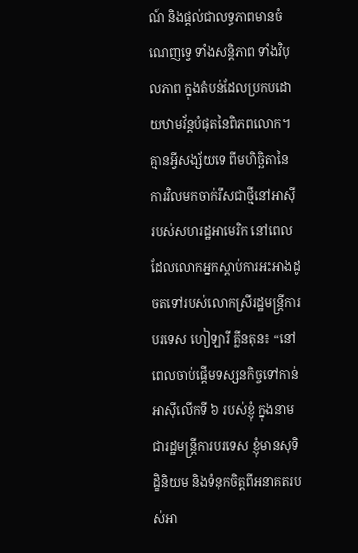ណ៍ និងផ្តល់ជាលទ្ធភាពមានចំណេញទ្វេ ទាំងសន្តិភាព ទាំងវិបុលភាព ក្នុងតំបន់ដែលប្រកបដោយឋាមវ័ន្តបំផុតនៃពិភពលោក។
គ្មានអ្វីសង្ស័យទេ ពីមហិច្ឆិតានៃការវិលមកចាក់រឹសជាថ្មីនៅអាស៊ី របស់សហរដ្ឋអាមេរិក នៅពេលដែលលោកអ្នកស្តាប់ការអះអាងដូចតទៅរបស់លោកស្រីរដ្ឋមន្ត្រីការបរទេស ហៀឡារី គ្លីនតុន៖ “នៅពេលចាប់ផ្តើមទស្សនកិច្ចទៅកាន់អាស៊ីលើកទី ៦ របស់ខ្ញុំ ក្នុងនាមជារដ្ឋមន្ត្រីការបរទេស ខ្ញុំមានសុទិដ្ខិនិយម និងទំនុកចិត្តពីអនាគតរបស់អា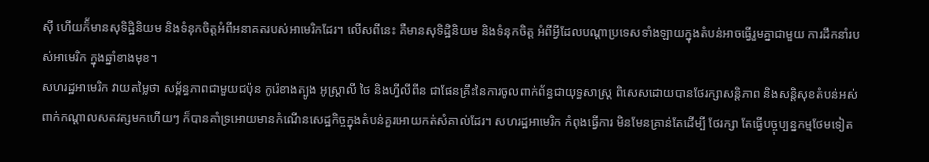ស៊ី ហើយក៏័មានសុទិដ្ឋិនិយម និងទំនុកចិត្តអំពីអនាគតរបស់អាមេរិកដែរ។ លើសពីនេះ គឺមានសុទិដ្ឋិនិយម និងទំនុកចិត្ត អំពីអ្វីដែលបណ្តាប្រទេសទាំងឡាយក្នុងតំបន់អាចធ្វើរួមគ្នាជាមួយ ការដឹកនាំរបស់អាមេរិក ក្នុងឆ្នាំខាងមុខ។
សហរដ្ឋអាមេរិក វាយតម្លៃថា សម្ព័ន្ធភាពជាមួយជប៉ុន កូរ៉េខាងត្បូង អូស្ត្រាលី ថៃ និងហ្វីលីពីន ជាផែនគ្រឹះនៃការចូលពាក់ព័ន្ធជាយុទ្ធសាស្ត្រ ពិសេសដោយបានថែរក្សាសន្តិភាព និងសន្តិសុខតំបន់អស់ពាក់កណ្តាលសតវត្សមកហើយៗ ក៏បានគាំទ្រអោយមានកំណើនសេដ្ឋកិច្ចក្នុងតំបន់គួរអោយកត់សំគាល់ដែរ។ សហរដ្ឋអាមេរិក កំពុងធ្វើការ មិនមែនគ្រាន់តែដើម្បី ថែរក្សា តែធ្វើបច្ចុប្បន្នកម្មថែមទៀត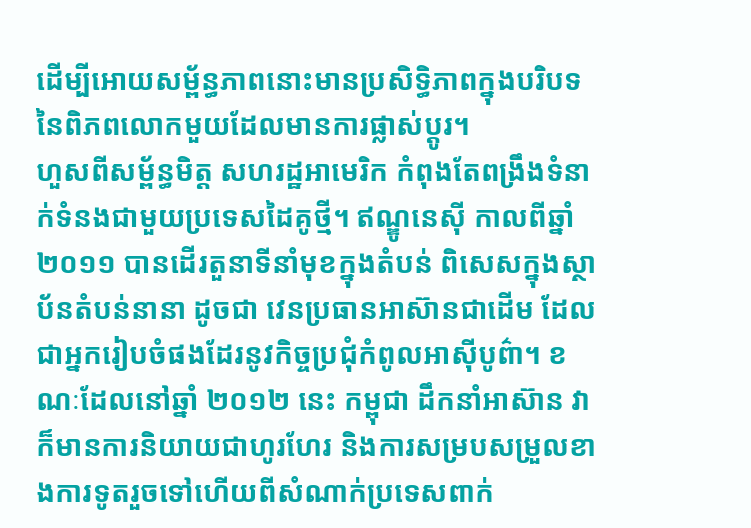ដើម្បីអោយសម្ព័ន្ធភាពនោះមានប្រសិទ្ធិភាពក្នុងបរិបទនៃពិភពលោកមួយដែលមានការផ្លាស់ប្តូរ។
ហួសពីសម្ព័ន្ធមិត្ត សហរដ្ឋអាមេរិក កំពុងតែពង្រឹងទំនាក់ទំនងជាមួយប្រទេសដៃគូថ្មី។ ឥណ្ឌូនេស៊ី កាលពីឆ្នាំ ២០១១ បានដើរតួនាទីនាំមុខក្នុងតំបន់ ពិសេសក្នុងស្ថាប័នតំបន់នានា ដូចជា វេនប្រធានអាស៊ានជាដើម ដែលជាអ្នករៀបចំផងដែរនូវកិច្ចប្រជុំកំពូលអាស៊ីបូព៌ា។ ខណៈដែលនៅឆ្នាំ ២០១២ នេះ កម្ពុជា ដឹកនាំអាស៊ាន វាក៏មានការនិយាយជាហូរហែរ និងការសម្របសម្រួលខាងការទូតរួចទៅហើយពីសំណាក់ប្រទេសពាក់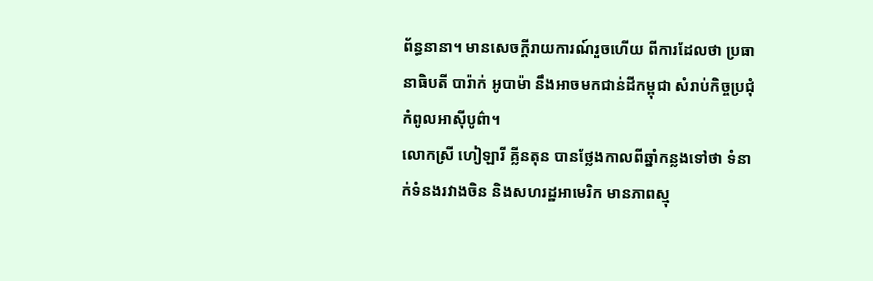ព័ន្ធនានា។ មានសេចក្តីរាយការណ៍រួចហើយ ពីការដែលថា ប្រធានាធិបតី បារ៉ាក់ អូបាម៉ា នឹងអាចមកជាន់ដីកម្ពុជា សំរាប់កិច្ចប្រជុំកំពូលអាស៊ីបូព៌ា។
លោកស្រី ហៀឡារី គ្លីនតុន បានថ្លែងកាលពីឆ្នាំកន្លងទៅថា ទំនាក់ទំនងរវាងចិន និងសហរដ្ឋអាមេរិក មានភាពស្មុ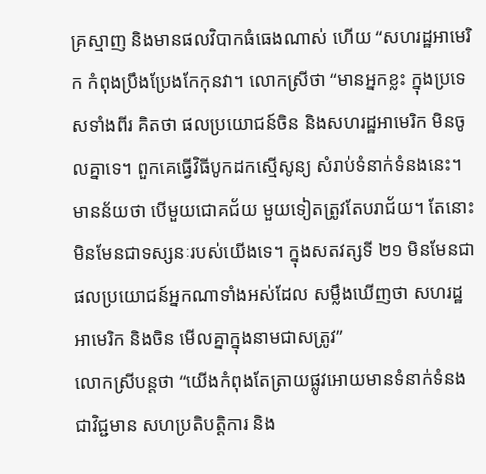គ្រស្មាញ និងមានផលវិបាកធំធេងណាស់ ហើយ “សហរដ្ឋអាមេរិក កំពុងប្រឹងប្រែងកែកុនវា។ លោកស្រីថា “មានអ្នកខ្លះ ក្នុងប្រទេសទាំងពីរ គិតថា ផលប្រយោជន៍ចិន និងសហរដ្ឋអាមេរិក មិនចូលគ្នាទេ។ ពួកគេធ្វើវិធីបូកដកស្មើសូន្យ សំរាប់ទំនាក់ទំនងនេះ។ មានន័យថា បើមួយជោគជ័យ មួយទៀតត្រូវតែបរាជ័យ។ តែនោះ មិនមែនជាទស្សនៈរបស់យើងទេ។ ក្នុងសតវត្សទី ២១ មិនមែនជាផលប្រយោជន៍អ្នកណាទាំងអស់ដែល សម្លឹងឃើញថា សហរដ្ឋអាមេរិក និងចិន មើលគ្នាក្នុងនាមជាសត្រូវ”
លោកស្រីបន្តថា “យើងកំពុងតែត្រាយផ្លូវអោយមានទំនាក់ទំនងជាវិជ្ជមាន សហប្រតិបត្តិការ និង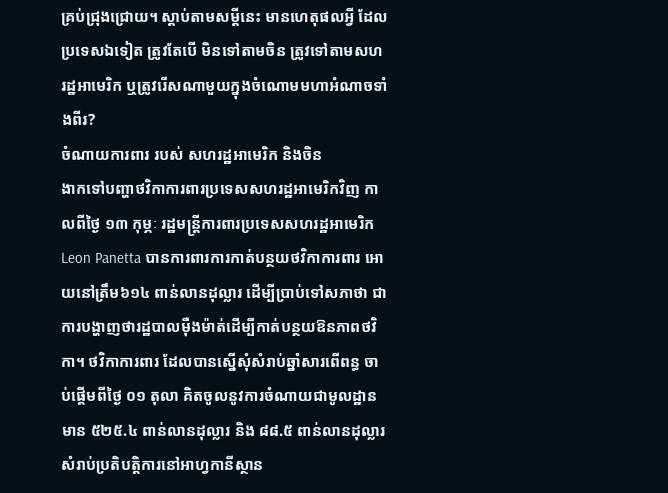គ្រប់ជ្រុងជ្រោយ។ ស្តាប់តាមសម្តីនេះ មានហេតុផលអ្វី ដែលប្រទេសឯទៀត ត្រូវតែបើ មិនទៅតាមចិន ត្រូវទៅតាមសហរដ្ឋអាមេរិក ឬត្រូវរើសណាមួយក្នុងចំណោមមហាអំណាចទាំងពីរ?
ចំណាយការពារ របស់ សហរដ្ឋអាមេរិក និងចិន
ងាកទៅបញ្ហាថវិកាការពារប្រទេសសហរដ្ឋអាមេរិកវិញ កាលពីថ្ងៃ ១៣ កុម្ភៈ រដ្ឋមន្ត្រីការពារប្រទេសសហរដ្ឋអាមេរិក Leon Panetta បានការពារការកាត់បន្ថយថវិកាការពារ អោយនៅត្រឹម៦១៤ ពាន់លានដុល្លារ ដើម្បីប្រាប់ទៅសភាថា ជាការបង្ហាញថារដ្ឋបាលម៉ឺងម៉ាត់ដើម្បីកាត់បន្ថយឱនភាពថវិកា។ ថវិកាការពារ ដែលបានស្នើសុំសំរាប់ឆ្នាំសារពើពន្ធ ចាប់ផ្តើមពីថ្ងៃ ០១ តុលា គិតចូលនូវការចំណាយជាមូលដ្ឋាន មាន ៥២៥.៤ ពាន់លានដុល្លារ និង ៨៨.៥ ពាន់លានដុល្លារ សំរាប់ប្រតិបត្តិការនៅអាហ្វកានីស្ថាន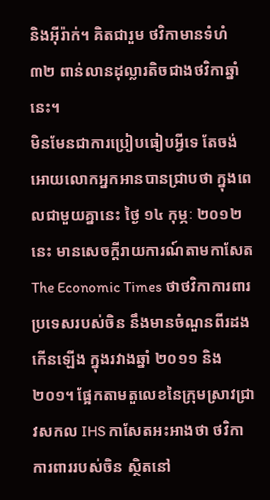និងអ៊ីរ៉ាក់។ គិតជារួម ថវិកាមានទំហំ ៣២ ពាន់លានដុល្លារតិចជាងថវិកាឆ្នាំនេះ។
មិនមែនជាការប្រៀបធៀបអ្វីទេ តែចង់អោយលោកអ្នកអានបានជ្រាបថា ក្នុងពេលជាមួយគ្នានេះ ថ្ងៃ ១៤ កុម្ភៈ ២០១២ នេះ មានសេចក្តីរាយការណ៍តាមកាសែត The Economic Times ថាថវិកាការពារប្រទេសរបស់ចិន នឹងមានចំណួនពីរដងកើនឡើង ក្នុងរវាងឆ្នាំ ២០១១ និង ២០១។ ផ្អែកតាមតួលេខនៃក្រុមស្រាវជ្រាវសកល IHS កាសែតអះអាងថា ថវិកាការពាររបស់ចិន ស្ថិតនៅ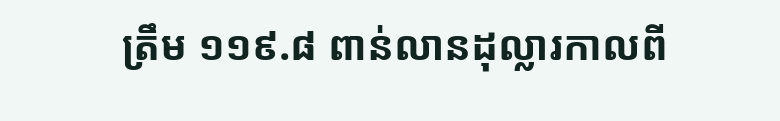ត្រឹម ១១៩.៨ ពាន់លានដុល្លារកាលពី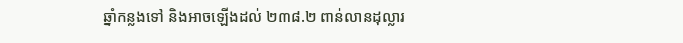ឆ្នាំកន្លងទៅ និងអាចឡើងដល់ ២៣៨.២ ពាន់លានដុល្លារ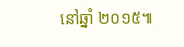នៅឆ្នាំ ២០១៥៕